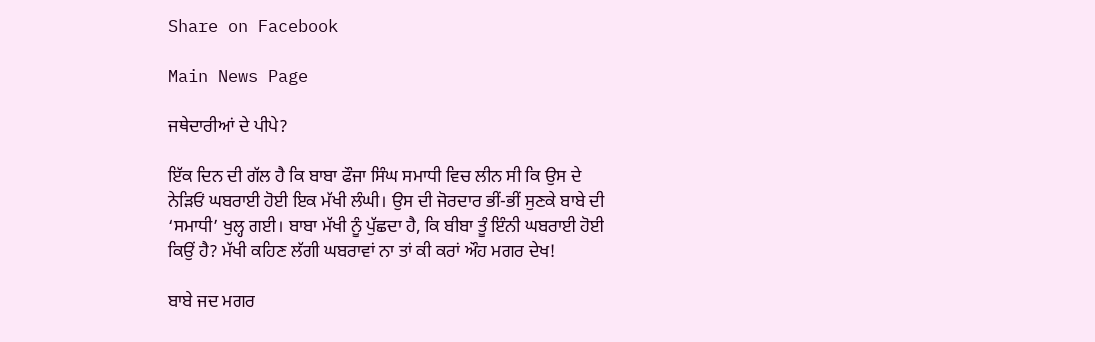Share on Facebook

Main News Page

ਜਥੇਦਾਰੀਆਂ ਦੇ ਪੀਪੇ?

ਇੱਕ ਦਿਨ ਦੀ ਗੱਲ ਹੈ ਕਿ ਬਾਬਾ ਫੌਜਾ ਸਿੰਘ ਸਮਾਧੀ ਵਿਚ ਲੀਨ ਸੀ ਕਿ ਉਸ ਦੇ ਨੇੜਿਓਂ ਘਬਰਾਈ ਹੋਈ ਇਕ ਮੱਖੀ ਲੰਘੀ। ਉਸ ਦੀ ਜੋਰਦਾਰ ਭੀਂ-ਭੀਂ ਸੁਣਕੇ ਬਾਬੇ ਦੀ ‘ਸਮਾਧੀ’ ਖੁਲ੍ਹ ਗਈ। ਬਾਬਾ ਮੱਖੀ ਨੂੰ ਪੁੱਛਦਾ ਹੈ, ਕਿ ਬੀਬਾ ਤੂੰ ਇੰਨੀ ਘਬਰਾਈ ਹੋਈ ਕਿਉਂ ਹੈ? ਮੱਖੀ ਕਹਿਣ ਲੱਗੀ ਘਬਰਾਵਾਂ ਨਾ ਤਾਂ ਕੀ ਕਰਾਂ ਔਹ ਮਗਰ ਦੇਖ!

ਬਾਬੇ ਜਦ ਮਗਰ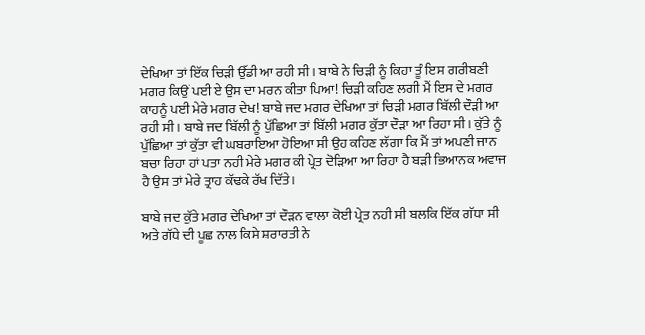ਦੇਖਿਆ ਤਾਂ ਇੱਕ ਚਿੜੀ ਉੱਡੀ ਆ ਰਹੀ ਸੀ। ਬਾਬੇ ਨੇ ਚਿੜੀ ਨੂੰ ਕਿਹਾ ਤੂੰ ਇਸ ਗਰੀਬਣੀ ਮਗਰ ਕਿਉਂ ਪਈ ਏ ਉਸ ਦਾ ਮਰਨ ਕੀਤਾ ਪਿਆ! ਚਿੜੀ ਕਹਿਣ ਲਗੀ ਮੈਂ ਇਸ ਦੇ ਮਗਰ ਕਾਹਨੂੰ ਪਈ ਮੇਰੇ ਮਗਰ ਦੇਖ! ਬਾਬੇ ਜਦ ਮਗਰ ਦੇਖਿਆ ਤਾਂ ਚਿੜੀ ਮਗਰ ਬਿੱਲੀ ਦੌੜੀ ਆ ਰਹੀ ਸੀ। ਬਾਬੇ ਜਦ ਬਿੱਲੀ ਨੂੰ ਪੁੱਛਿਆ ਤਾਂ ਬਿੱਲੀ ਮਗਰ ਕੁੱਤਾ ਦੌੜਾ ਆ ਰਿਹਾ ਸੀ। ਕੁੱਤੇ ਨੂੰ ਪੁੱਛਿਆ ਤਾਂ ਕੁੱਤਾ ਵੀ ਘਬਰਾਇਆ ਹੋਇਆ ਸੀ ਉਹ ਕਹਿਣ ਲੱਗਾ ਕਿ ਮੈਂ ਤਾਂ ਅਪਣੀ ਜਾਨ ਬਚਾ ਰਿਹਾ ਹਾਂ ਪਤਾ ਨਹੀ ਮੇਰੇ ਮਗਰ ਕੀ ਪ੍ਰੇਤ ਦੋੜਿਆ ਆ ਰਿਹਾ ਹੈ ਬੜੀ ਭਿਆਨਕ ਅਵਾਜ ਹੈ ਉਸ ਤਾਂ ਮੇਰੇ ਤ੍ਰਾਹ ਕੱਢਕੇ ਰੱਖ ਦਿੱਤੇ।

ਬਾਬੇ ਜਦ ਕੁੱਤੇ ਮਗਰ ਦੇਖਿਆ ਤਾਂ ਦੌੜਨ ਵਾਲਾ ਕੋਈ ਪ੍ਰੇਤ ਨਹੀ ਸੀ ਬਲਕਿ ਇੱਕ ਗੱਧਾ ਸੀ ਅਤੇ ਗੱਧੇ ਦੀ ਪੂਛ ਨਾਲ ਕਿਸੇ ਸ਼ਰਾਰਤੀ ਨੇ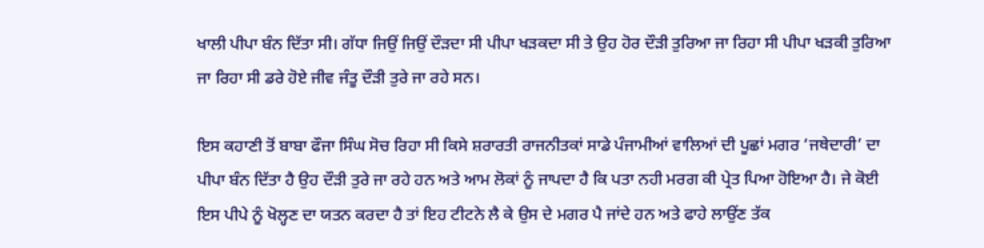ਖਾਲੀ ਪੀਪਾ ਬੰਨ ਦਿੱਤਾ ਸੀ। ਗੱਧਾ ਜਿਉਂ ਜਿਉਂ ਦੌੜਦਾ ਸੀ ਪੀਪਾ ਖੜਕਦਾ ਸੀ ਤੇ ਉਹ ਹੋਰ ਦੌੜੀ ਤੁਰਿਆ ਜਾ ਰਿਹਾ ਸੀ ਪੀਪਾ ਖੜਕੀ ਤੁਰਿਆ ਜਾ ਰਿਹਾ ਸੀ ਡਰੇ ਹੋਏ ਜੀਵ ਜੰਤੂ ਦੌੜੀ ਤੁਰੇ ਜਾ ਰਹੇ ਸਨ।

ਇਸ ਕਹਾਣੀ ਤੋਂ ਬਾਬਾ ਫੌਜਾ ਸਿੰਘ ਸੋਚ ਰਿਹਾ ਸੀ ਕਿਸੇ ਸ਼ਰਾਰਤੀ ਰਾਜਨੀਤਕਾਂ ਸਾਡੇ ਪੰਜਾਮੀਆਂ ਵਾਲਿਆਂ ਦੀ ਪੂਛਾਂ ਮਗਰ ‘ਜਥੇਦਾਰੀ’ ਦਾ ਪੀਪਾ ਬੰਨ ਦਿੱਤਾ ਹੈ ਉਹ ਦੌੜੀ ਤੁਰੇ ਜਾ ਰਹੇ ਹਨ ਅਤੇ ਆਮ ਲੋਕਾਂ ਨੂੰ ਜਾਪਦਾ ਹੈ ਕਿ ਪਤਾ ਨਹੀ ਮਰਗ ਕੀ ਪ੍ਰੇਤ ਪਿਆ ਹੋਇਆ ਹੈ। ਜੇ ਕੋਈ ਇਸ ਪੀਪੇ ਨੂੰ ਖੋਲ੍ਹਣ ਦਾ ਯਤਨ ਕਰਦਾ ਹੈ ਤਾਂ ਇਹ ਟੀਟਨੇ ਲੈ ਕੇ ਉਸ ਦੇ ਮਗਰ ਪੈ ਜਾਂਦੇ ਹਨ ਅਤੇ ਫਾਹੇ ਲਾਉਂਣ ਤੱਕ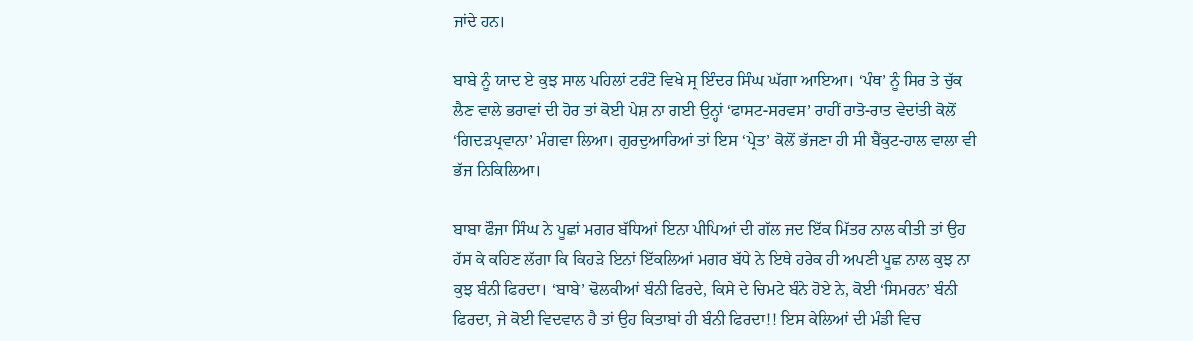ਜਾਂਦੇ ਹਨ।

ਬਾਬੇ ਨੂੰ ਯਾਦ ਏ ਕੁਝ ਸਾਲ ਪਹਿਲਾਂ ਟਰੰਟੋ ਵਿਖੇ ਸ੍ਰ ਇੰਦਰ ਸਿੰਘ ਘੱਗਾ ਆਇਆ। ‘ਪੰਥ’ ਨੂੰ ਸਿਰ ਤੇ ਚੁੱਕ ਲੈਣ ਵਾਲੇ ਭਰਾਵਾਂ ਦੀ ਹੋਰ ਤਾਂ ਕੋਈ ਪੇਸ਼ ਨਾ ਗਈ ਉਨ੍ਹਾਂ ‘ਫਾਸਟ-ਸਰਵਸ’ ਰਾਹੀਂ ਰਾਤੋ-ਰਾਤ ਵੇਦਾਂਤੀ ਕੋਲੋਂ ‘ਗਿਦੜਪ੍ਰਵਾਨਾ’ ਮੰਗਵਾ ਲਿਆ। ਗੁਰਦੁਆਰਿਆਂ ਤਾਂ ਇਸ ‘ਪ੍ਰੇਤ’ ਕੋਲੋਂ ਭੱਜਣਾ ਹੀ ਸੀ ਬੈਂਕੁਟ-ਹਾਲ ਵਾਲਾ ਵੀ ਭੱਜ ਨਿਕਿਲਿਆ।

ਬਾਬਾ ਫੌਜਾ ਸਿੰਘ ਨੇ ਪੂਛਾਂ ਮਗਰ ਬੱਧਿਆਂ ਇਨਾ ਪੀਪਿਆਂ ਦੀ ਗੱਲ ਜਦ ਇੱਕ ਮਿੱਤਰ ਨਾਲ ਕੀਤੀ ਤਾਂ ਉਹ ਹੱਸ ਕੇ ਕਹਿਣ ਲੱਗਾ ਕਿ ਕਿਹੜੇ ਇਨਾਂ ਇੱਕਲਿਆਂ ਮਗਰ ਬੱਧੇ ਨੇ ਇਥੇ ਹਰੇਕ ਹੀ ਅਪਣੀ ਪੂਛ ਨਾਲ ਕੁਝ ਨਾ ਕੁਝ ਬੰਨੀ ਫਿਰਦਾ। ‘ਬਾਬੇ’ ਢੋਲਕੀਆਂ ਬੰਨੀ ਫਿਰਦੇ, ਕਿਸੇ ਦੇ ਚਿਮਟੇ ਬੰਨੇ ਹੋਏ ਨੇ, ਕੋਈ ‘ਸਿਮਰਨ’ ਬੰਨੀ ਫਿਰਦਾ, ਜੇ ਕੋਈ ਵਿਦਵਾਨ ਹੈ ਤਾਂ ਉਹ ਕਿਤਾਬਾਂ ਹੀ ਬੰਨੀ ਫਿਰਦਾ!! ਇਸ ਕੇਲਿਆਂ ਦੀ ਮੰਡੀ ਵਿਚ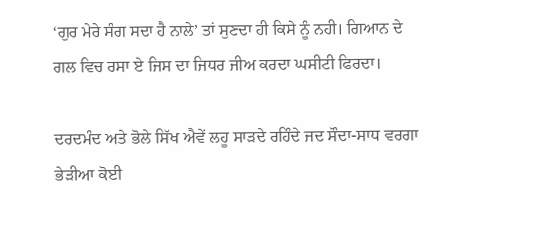‘ਗੁਰ ਮੇਰੇ ਸੰਗ ਸਦਾ ਹੈ ਨਾਲੇ’ ਤਾਂ ਸੁਣਦਾ ਹੀ ਕਿਸੇ ਨੂੰ ਨਹੀ। ਗਿਆਨ ਦੇ ਗਲ ਵਿਚ ਰਸਾ ਏ ਜਿਸ ਦਾ ਜਿਧਰ ਜੀਅ ਕਰਦਾ ਘਸੀਟੀ ਫਿਰਦਾ।

ਦਰਦਮੰਦ ਅਤੇ ਭੋਲੇ ਸਿੱਖ ਐਵੇਂ ਲਹੂ ਸਾੜਦੇ ਰਹਿੰਦੇ ਜਦ ਸੌਦਾ-ਸਾਧ ਵਰਗਾ ਭੇੜੀਆ ਕੋਈ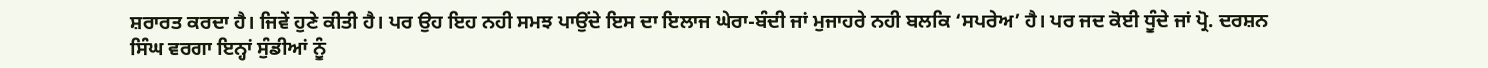ਸ਼ਰਾਰਤ ਕਰਦਾ ਹੈ। ਜਿਵੇਂ ਹੁਣੇ ਕੀਤੀ ਹੈ। ਪਰ ਉਹ ਇਹ ਨਹੀ ਸਮਝ ਪਾਉਂਦੇ ਇਸ ਦਾ ਇਲਾਜ ਘੇਰਾ-ਬੰਦੀ ਜਾਂ ਮੁਜਾਹਰੇ ਨਹੀ ਬਲਕਿ ‘ਸਪਰੇਅ’ ਹੈ। ਪਰ ਜਦ ਕੋਈ ਧੂੰਦੇ ਜਾਂ ਪ੍ਰੋ. ਦਰਸ਼ਨ ਸਿੰਘ ਵਰਗਾ ਇਨ੍ਹਾਂ ਸੁੰਡੀਆਂ ਨੂੰ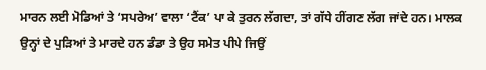ਮਾਰਨ ਲਈ ਮੋਡਿਆਂ ਤੇ ‘ਸਪਰੇਅ’ ਵਾਲਾ ‘ਟੈਂਕ’ ਪਾ ਕੇ ਤੁਰਨ ਲੱਗਦਾ, ਤਾਂ ਗੱਧੇ ਹੀਂਗਣ ਲੱਗ ਜਾਂਦੇ ਹਨ। ਮਾਲਕ ਉਨ੍ਹਾਂ ਦੇ ਪੁੜਿਆਂ ਤੇ ਮਾਰਦੇ ਹਨ ਡੰਡਾ ਤੇ ਉਹ ਸਮੇਤ ਪੀਪੇ ਜਿਉਂ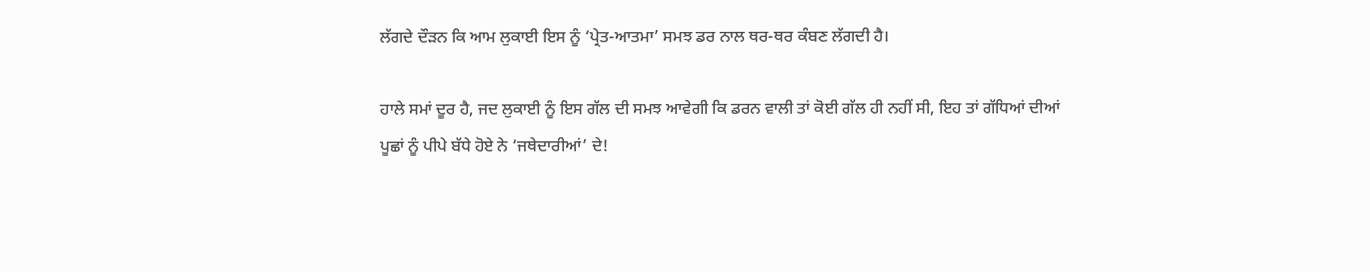ਲੱਗਦੇ ਦੌੜਨ ਕਿ ਆਮ ਲੁਕਾਈ ਇਸ ਨੂੰ ‘ਪ੍ਰੇਤ-ਆਤਮਾ’ ਸਮਝ ਡਰ ਨਾਲ ਥਰ-ਥਰ ਕੰਬਣ ਲੱਗਦੀ ਹੈ।

ਹਾਲੇ ਸਮਾਂ ਦੂਰ ਹੈ, ਜਦ ਲੁਕਾਈ ਨੂੰ ਇਸ ਗੱਲ ਦੀ ਸਮਝ ਆਵੇਗੀ ਕਿ ਡਰਨ ਵਾਲੀ ਤਾਂ ਕੋਈ ਗੱਲ ਹੀ ਨਹੀਂ ਸੀ, ਇਹ ਤਾਂ ਗੱਧਿਆਂ ਦੀਆਂ ਪੂਛਾਂ ਨੂੰ ਪੀਪੇ ਬੱਧੇ ਹੋਏ ਨੇ ‘ਜਥੇਦਾਰੀਆਂ’ ਦੇ!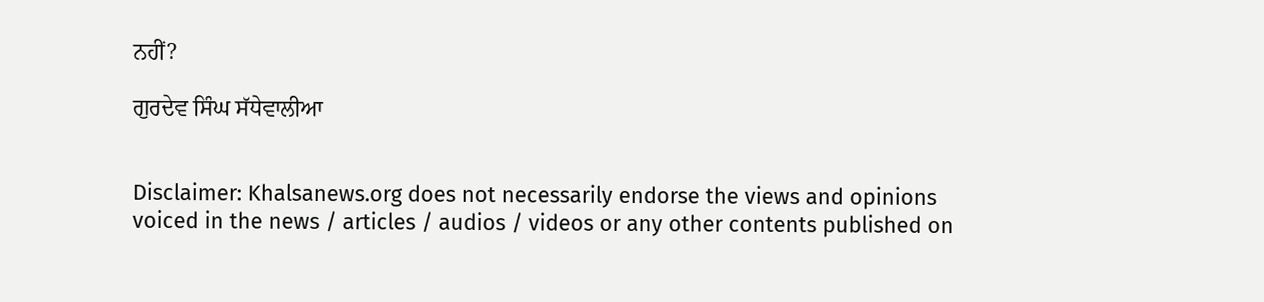ਨਹੀਂ?

ਗੁਰਦੇਵ ਸਿੰਘ ਸੱਧੇਵਾਲੀਆ


Disclaimer: Khalsanews.org does not necessarily endorse the views and opinions voiced in the news / articles / audios / videos or any other contents published on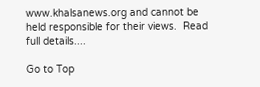www.khalsanews.org and cannot be held responsible for their views.  Read full details....

Go to Top